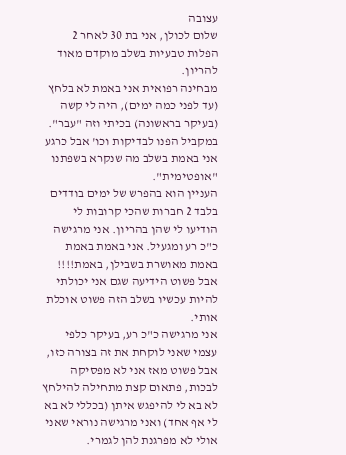עצובה
שלום לכולן, אני בת 30 לאחר 2 הפלות טבעיות בשלב מוקדם מאוד להריון.
מבחינה רפואית אני באמת לא בלחץ (עד לפני כמה ימים), היה לי קשה (בעיקר בראשונה) בכיתי וזה "עבר". במקביל הפנו לבדיקות וכו' אבל כרגע אני באמת בשלב מה שנקרא בשפתנו "אופטימית".
העניין הוא בהפרש של ימים בודדים בלבד 2 חברות שהכי קרובות לי הודיעו לי שהן בהריון. אני מרגישה כ"כ רע ומגעיל. אני באמת באמת באמת מאושרת בשבילן, באמת!!!! אבל פשוט הידיעה שגם אני יכולתי להיות עכשיו בשלב הזה פשוט אוכלת אותי.
אני מרגישה כ"כ רע, בעיקר כלפי עצמי שאני לוקחת את זה בצורה כזו, אבל פשוט מאז אני לא מפסיקה לבכות, פתאום קצת מתחילה להילחץ לא בא לי להיפגש איתן (בכללי לא בא לי אף אחד) ואני מרגישה נוראי שאני אולי לא מפרגנת להן לגמרי.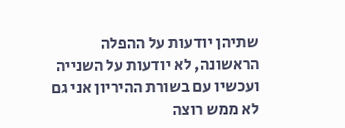שתיהן יודעות על ההפלה הראשונה, לא יודעות על השנייה ועכשיו עם בשורת ההיריון אני גם לא ממש רוצה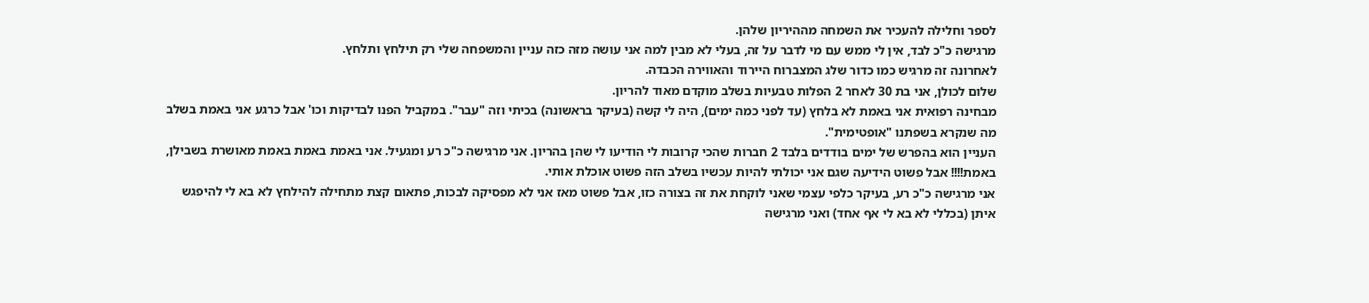לספר וחלילה להעכיר את השמחה מההיריון שלהן.
מרגישה כ"כ לבד, אין לי ממש עם מי לדבר על זה, בעלי לא מבין למה אני עושה מזה כזה עניין והמשפחה שלי רק תילחץ ותלחץ.
לאחרונה זה מרגיש כמו כדור שלג המצברוח היירוד והאווירה הכבדה.
שלום לכולן, אני בת 30 לאחר 2 הפלות טבעיות בשלב מוקדם מאוד להריון.
מבחינה רפואית אני באמת לא בלחץ (עד לפני כמה ימים), היה לי קשה (בעיקר בראשונה) בכיתי וזה "עבר". במקביל הפנו לבדיקות וכו' אבל כרגע אני באמת בשלב מה שנקרא בשפתנו "אופטימית".
העניין הוא בהפרש של ימים בודדים בלבד 2 חברות שהכי קרובות לי הודיעו לי שהן בהריון. אני מרגישה כ"כ רע ומגעיל. אני באמת באמת באמת מאושרת בשבילן, באמת!!!! אבל פשוט הידיעה שגם אני יכולתי להיות עכשיו בשלב הזה פשוט אוכלת אותי.
אני מרגישה כ"כ רע, בעיקר כלפי עצמי שאני לוקחת את זה בצורה כזו, אבל פשוט מאז אני לא מפסיקה לבכות, פתאום קצת מתחילה להילחץ לא בא לי להיפגש איתן (בכללי לא בא לי אף אחד) ואני מרגישה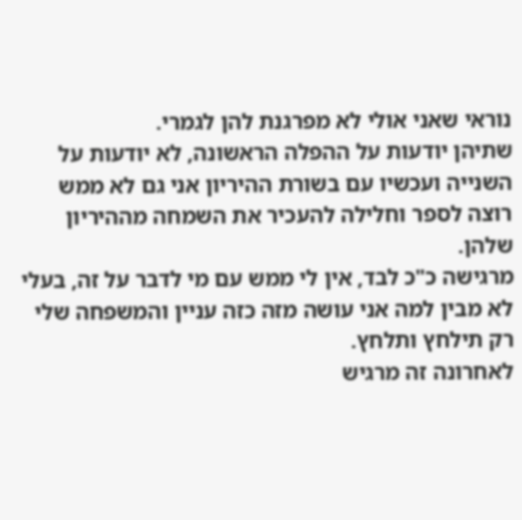נוראי שאני אולי לא מפרגנת להן לגמרי.
שתיהן יודעות על ההפלה הראשונה, לא יודעות על השנייה ועכשיו עם בשורת ההיריון אני גם לא ממש רוצה לספר וחלילה להעכיר את השמחה מההיריון שלהן.
מרגישה כ"כ לבד, אין לי ממש עם מי לדבר על זה, בעלי לא מבין למה אני עושה מזה כזה עניין והמשפחה שלי רק תילחץ ותלחץ.
לאחרונה זה מרגיש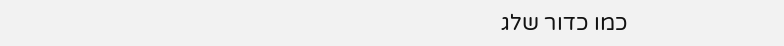כמו כדור שלג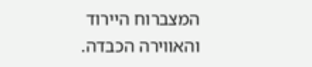המצברוח היירוד והאווירה הכבדה.